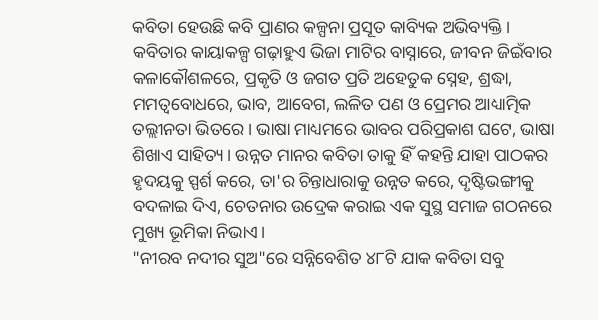କବିତା ହେଉଛି କବି ପ୍ରାଣର କଳ୍ପନା ପ୍ରସୂତ କାବ୍ୟିକ ଅଭିବ୍ୟକ୍ତି। କବିତାର କାୟାକଳ୍ପ ଗଢ଼ାହୁଏ ଭିଜା ମାଟିର ବାସ୍ନାରେ, ଜୀବନ ଜିଇଁବାର କଳାକୌଶଳରେ, ପ୍ରକୃତି ଓ ଜଗତ ପ୍ରତି ଅହେତୁକ ସ୍ନେହ, ଶ୍ରଦ୍ଧା, ମମତ୍ୱବୋଧରେ, ଭାବ, ଆବେଗ, ଲଳିତ ପଣ ଓ ପ୍ରେମର ଆଧ୍ୟାତ୍ମିକ ତଲ୍ଲୀନତା ଭିତରେ। ଭାଷା ମାଧ୍ୟମରେ ଭାବର ପରିପ୍ରକାଶ ଘଟେ, ଭାଷା ଶିଖାଏ ସାହିତ୍ୟ। ଉନ୍ନତ ମାନର କବିତା ତାକୁ ହିଁ କହନ୍ତି ଯାହା ପାଠକର ହୃଦୟକୁ ସ୍ପର୍ଶ କରେ, ତା'ର ଚିନ୍ତାଧାରାକୁ ଉନ୍ନତ କରେ, ଦୃଷ୍ଟିଭଙ୍ଗୀକୁ ବଦଳାଇ ଦିଏ, ଚେତନାର ଉଦ୍ରେକ କରାଇ ଏକ ସୁସ୍ଥ ସମାଜ ଗଠନରେ ମୁଖ୍ୟ ଭୂମିକା ନିଭାଏ।
"ନୀରବ ନଦୀର ସୁଅ"ରେ ସନ୍ନିବେଶିତ ୪୮ଟି ଯାକ କବିତା ସବୁ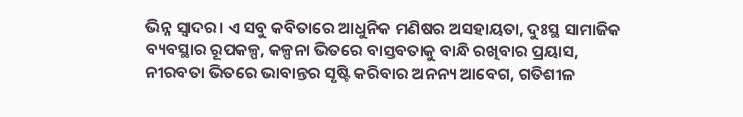ଭିନ୍ନ ସ୍ୱାଦର। ଏ ସବୁ କବିତାରେ ଆଧୁନିକ ମଣିଷର ଅସହାୟତା, ଦୁଃସ୍ଥ ସାମାଜିକ ବ୍ୟବସ୍ଥାର ରୂପକଳ୍ପ, କଳ୍ପନା ଭିତରେ ବାସ୍ତବତାକୁ ବାନ୍ଧି ରଖିବାର ପ୍ରୟାସ, ନୀରବତା ଭିତରେ ଭାବାନ୍ତର ସୃଷ୍ଟି କରିବାର ଅନନ୍ୟ ଆବେଗ, ଗତିଶୀଳ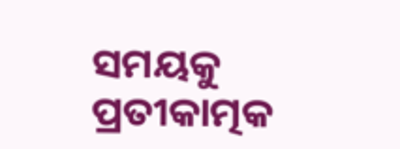ସମୟକୁ ପ୍ରତୀକାତ୍ମକ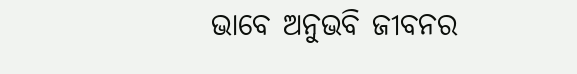ଭାବେ ଅନୁଭବି ଜୀବନର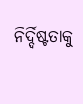ନିର୍ଦ୍ଦିଷ୍ଟତାକୁ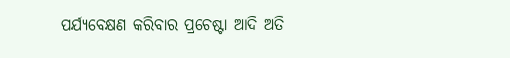ପର୍ଯ୍ୟବେକ୍ଷଣ କରିବାର ପ୍ରଚେଷ୍ଟା ଆଦି ଅତି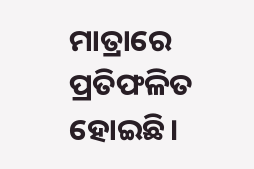ମାତ୍ରାରେ ପ୍ରତିଫଳିତ ହୋଇଛି।